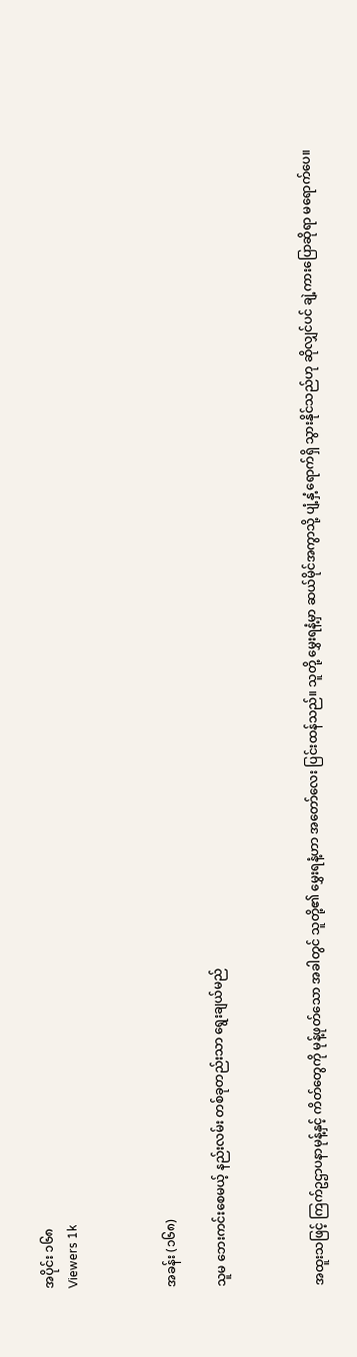အပိုင်း ၁၆၈
Viewers 1k



အခန်း (၁၆၈)

သူမ ဘေးကင်းစေမယ့် နည်းလမ်း တစ်ခုတည်းသာ ရွေးချယ်မည်



အထူးသဖြင့် ကြက်ဥဌာပနာမုန့်နှင့် ကိတ်တွေကို မုန့်ဖုတ်သော အခါတွင် သူတို့၏ မွှေးရနံ့ဟာ အတော်လေး ပြင်းထန်သည်။ သူတို့ မွှေးရနံ့မှာ ဆယ်မိုင်အကွာသို့ ပျံ့နှံ့ရောက်ရှိ သွားနိုင်သည်ဟု ဆိုလျှင်ပင် ချဲ့ကားပြောဆိုရာ မရောက်ပေ။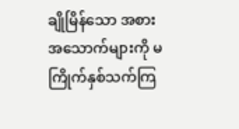ချိုမြိန်သော အစားအ‌သောက်များကို မကြိုက်နှစ်သက်ကြ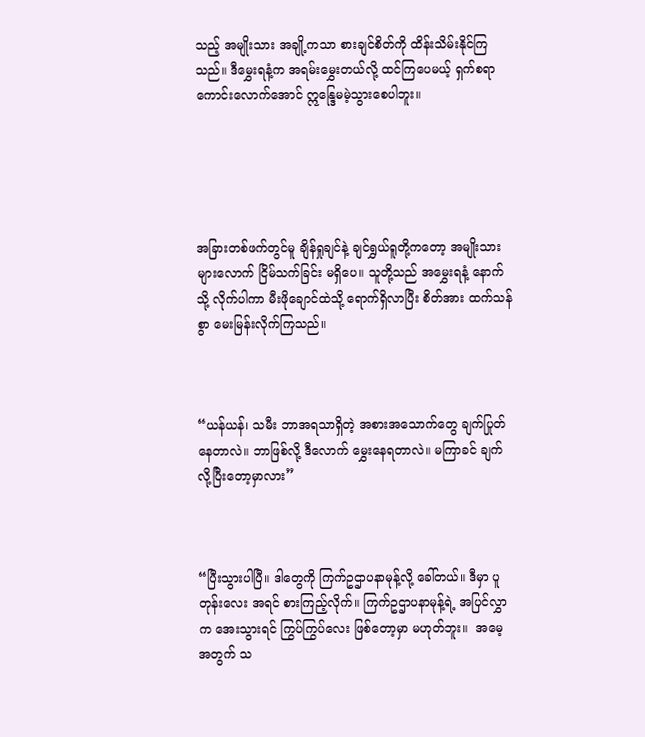သည့် အမျိုးသား အချို့ကသာ စားချင်စိတ်ကို ထိန်းသိမ်းနိုင်ကြသည်။ ဒီမွှေးရနံ့က အရမ်းမွှေးတယ်လို့ ထင်ကြပေမယ့် ရှက်စရာ ကောင်းလောက်အောင် ဣန္ဒြေမမဲ့သွားစေပါဘူး။





အခြားတစ်ဖက်တွင်မူ ချိန်ရှုချင်နဲ့ ချင်ရွှယ်ရူတို့ကတော့ အမျိုးသားများလောက် ငြိမ်သက်ခြင်း မရှိပေ။ သူတို့သည် အမွှေးရနံ့‌ နောက်သို့ လိုက်ပါကာ မီးဖိုချောင်ထဲသို့ ရောက်ရှိလာပြီး စိတ်အား ထက်သန်စွာ မေးမြန်းလိုက်ကြသည်။



“ယန်ယန်၊ သမီး ဘာအရသာရှိတဲ့ အစားအသောက်တွေ ချက်ပြုတ်နေတာလဲ။ ဘာဖြစ်လို့ ဒီလောက် မွှေးနေရတာလဲ။ မကြာခင် ချက်လို့ပြီးတော့မှာလား”



“ပြီးသွားပါပြီ။ ဒါတွေကို ကြက်ဥဌာပနာမုန့်လို့ ခေါ်တယ်။ ဒီမှာ ပူတုန်းလေး အရင် စားကြည့်လိုက်။ ကြက်ဥဌာပနာမုန့်ရဲ့ အပြင်လွှာက အေးသွားရင် ကြွပ်ကြွပ်လေး ဖြစ်တော့မှာ မဟုတ်ဘူး။  အမေ့အတွက် သ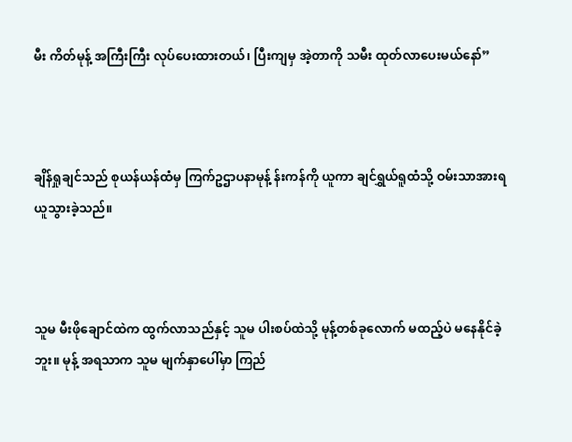မီး ကိတ်မုန့် အကြီးကြီး လုပ်ပေးထားတယ်၊ ပြီးကျမှ အဲ့တာကို သမီး ထုတ်လာပေးမယ်နော်”



ချိန်ရှုချင်သည် စုယန်ယန်ထံမှ ကြက်ဥဌာပနာမုန့် န်းကန်ကို ယူကာ ချင်ရွှယ်ရူထံသို့ ဝမ်းသာအားရ ယူသွားခဲ့သည်။



သူမ မီးဖိုချောင်ထဲက ထွက်လာသည်နှင့် သူမ ပါးစပ်ထဲသို့ မုန့်တစ်ခုလောက် မထည့်ပဲ မနေနိုင်ခဲ့ဘူး။ မုန့် အရသာက သူမ မျက်နှာပေါ်မှာ ကြည်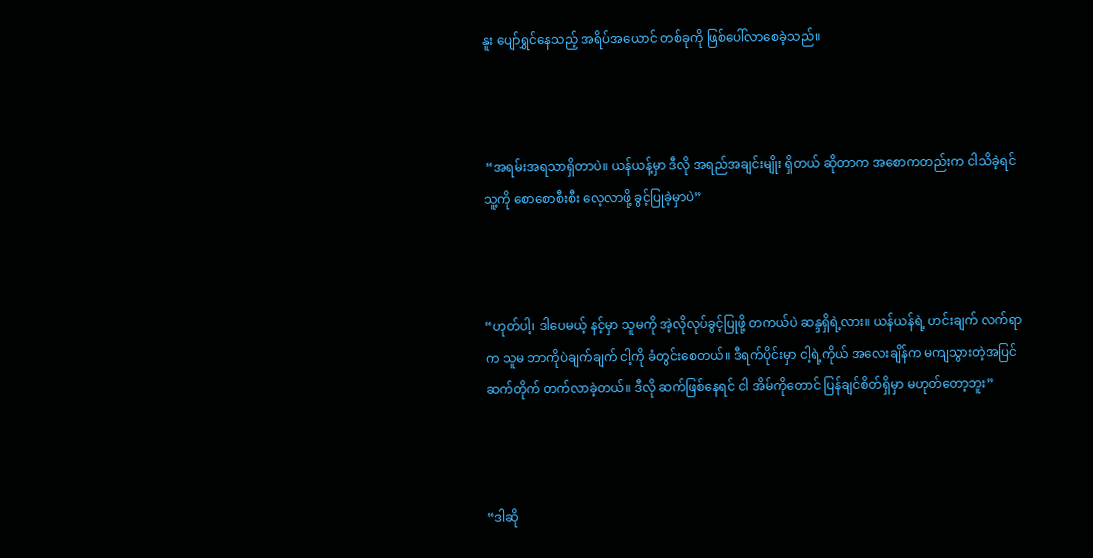နူး ပျော်ရွှင်နေသည့် အရိပ်အယောင် တစ်ခုကို ဖြစ်ပေါ်လာစေခဲ့သည်။



 “အရမ်းအရသာရှိတာပဲ။ ယန်ယန့်မှာ ဒီလို အရည်အချင်းမျိုး ရှိတယ် ဆိုတာက အစောကတည်းက ငါသိခဲ့ရင် သူ့ကို စောစောစီးစီး လေ့လာဖို့ ခွင့်ပြုခဲ့မှာပဲ”



“ဟုတ်ပါ့၊ ဒါပေမယ့် နင့်မှာ သူမကို အဲ့လိုလုပ်ခွင့်ပြုဖို့ တကယ်ပဲ ဆန္ဒရှိရဲ့လား။ ယန်ယန်ရဲ့ ဟင်းချက် လက်ရာက သူမ ဘာကိုပဲချက်ချက် ငါ့ကို ခံတွင်းစေတယ်။ ဒီရက်ပိုင်းမှာ ငါ့ရဲ့ကိုယ် အလေးချိန်က မကျသွားတဲ့အပြင် ဆက်တိုက် တက်လာခဲ့တယ်။ ဒီလို ဆက်ဖြစ်နေရင် ငါ အိမ်ကိုတောင် ပြန်ချင်စိတ်ရှိမှာ မဟုတ်တော့ဘူး”



“ဒါဆို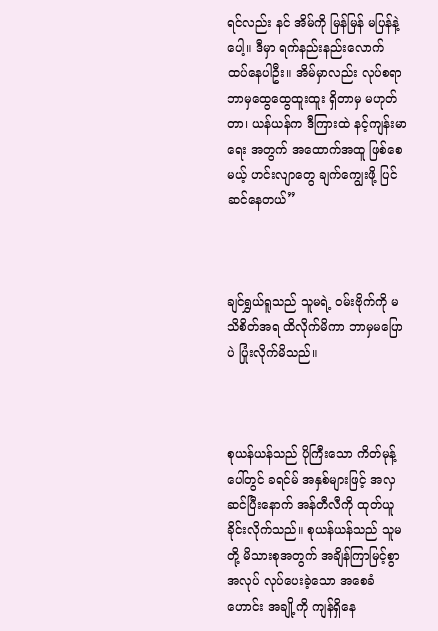ရင်လည်း နင် အိမ်ကို မြန်မြန် မပြန်နဲ့ပေါ့။ ဒီမှာ ရက်နည်းနည်းလောက် ထပ်နေပါဦး။ အိမ်မှာလည်း လုပ်စရာ ဘာမှထွေထွေထူးထူး ရှိတာမှ မဟုတ်တာ၊ ယန်ယန်က ဒီကြားထဲ နင့်ကျန်းမာရေး အတွက် အထောက်အထူ ဖြစ်စေမယ့် ဟင်းလျာတွေ ချက်ကျွေးဖို့ ပြင်ဆင်နေတယ်”



ချင်ရွှယ်ရူသည် သူမရဲ့ ဝမ်းဗိုက်ကို မသိစိတ်အရ ထိလိုက်မိကာ ဘာမှမပြောပဲ ပြုံးလိုက်မိသည်။



စုယန်ယန်သည် ပိုကြီးသော ကိတ်မုန့်ပေါ်တွင် ခရင်မ် အနှစ်များဖြင့် အလှဆင်ပြီးနောက် အန်တီလီကို ထုတ်ယူ ခိုင်းလိုက်သည်။ စုယန်ယန်သည် သူမတို့ မိသားစုအတွက် အချိန်ကြာမြင့်စွာ အလုပ် လုပ်ပေးခဲ့သော အစေခံဟောင်း အချို့ကို ကျန်ရှိနေ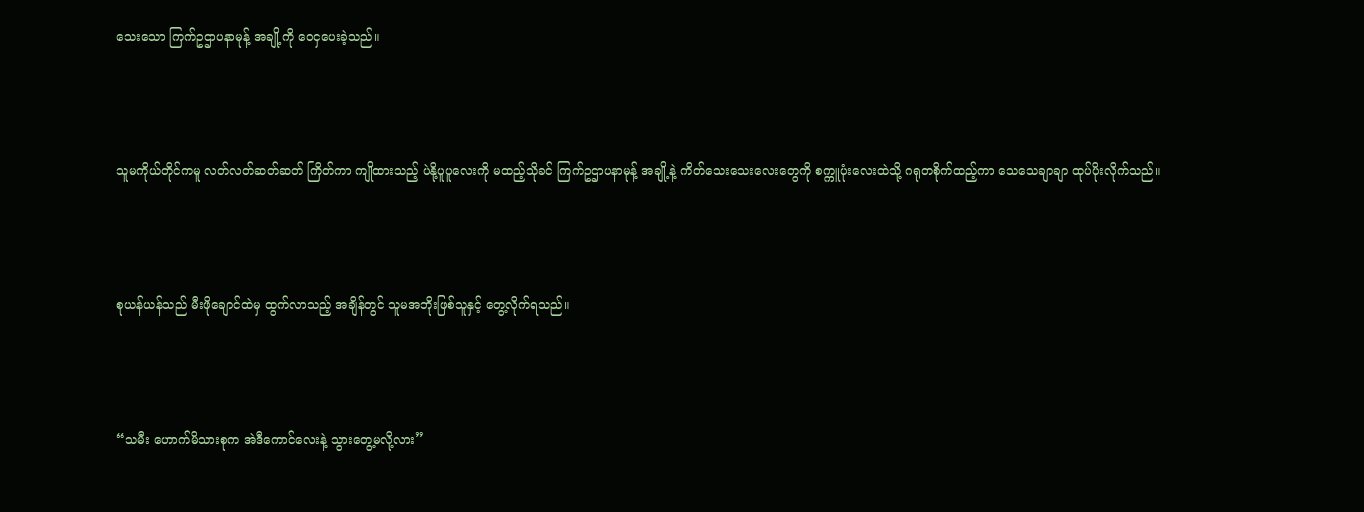သေးသော ကြက်ဥဌာပနာမုန့် အချို့ကို ဝေငှပေးခဲ့သည်။



သူမကိုယ်တိုင်ကမူ လတ်လတ်ဆတ်ဆတ် ကြိတ်ကာ ကျိုထားသည့် ပဲနို့ပူပူလေးကို မထည့်သိုခင် ကြက်ဥဌာပနာမုန့် အချို့နဲ့ ကိတ်သေးသေးလေးတွေကို စက္ကူပုံးလေးထဲသို့ ဂရုတစိုက်ထည့်ကာ သေသေချာချာ ထုပ်ပိုးလိုက်သည်။



စုယန်ယန်သည် မီးဖိုချောင်ထဲမှ ထွက်လာသည့် အချိန်တွင် သူမအဘိုးဖြစ်သူနှင့် တွေ့လိုက်ရသည်။



“သမီး ဟောက်မိသားစုက အဲဒီကောင်လေးနဲ့ သွားတွေ့မလို့လား”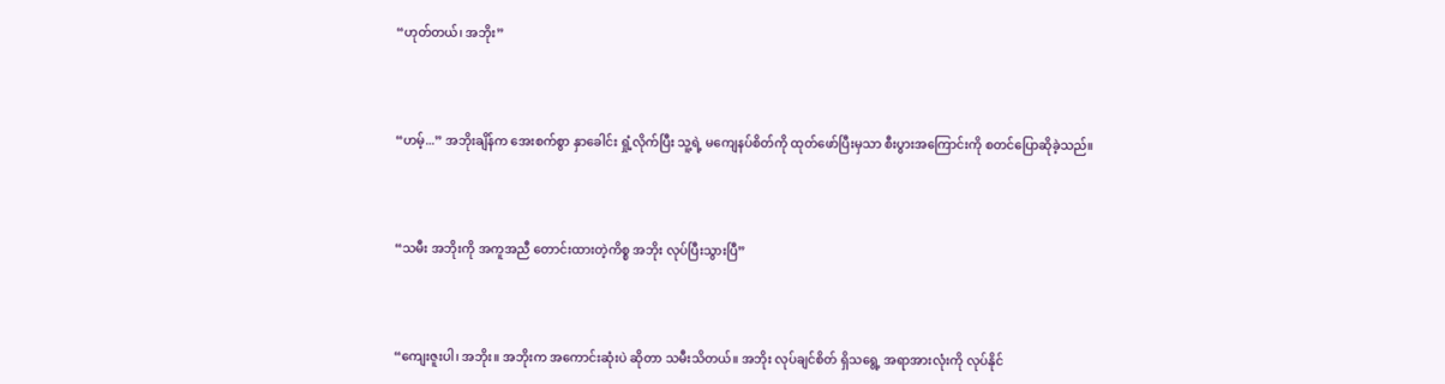“ဟုတ်တယ်၊ အဘိုး”



“ဟမ့်...” အဘိုးချိန်က အေးစက်စွာ နှာခေါင်း ရှုံ့လိုက်ပြီး သူ့ရဲ့ မကျေနပ်စိတ်ကို ထုတ်ဖော်ပြီးမှသာ စီးပွားအကြောင်းကို စတင်ပြောဆိုခဲ့သည်။



“သမီး အဘိုးကို အကူအညီ တောင်းထားတဲ့ကိစ္စ အဘိုး လုပ်ပြီးသွားပြီ”



“ကျေးဇူးပါ၊ အဘိုး။ အဘိုးက အကောင်းဆုံးပဲ ဆိုတာ သမီးသိတယ်။ အဘိုး လုပ်ချင်စိတ် ရှိသရွေ့ အရာအားလုံးကို လုပ်နိုင်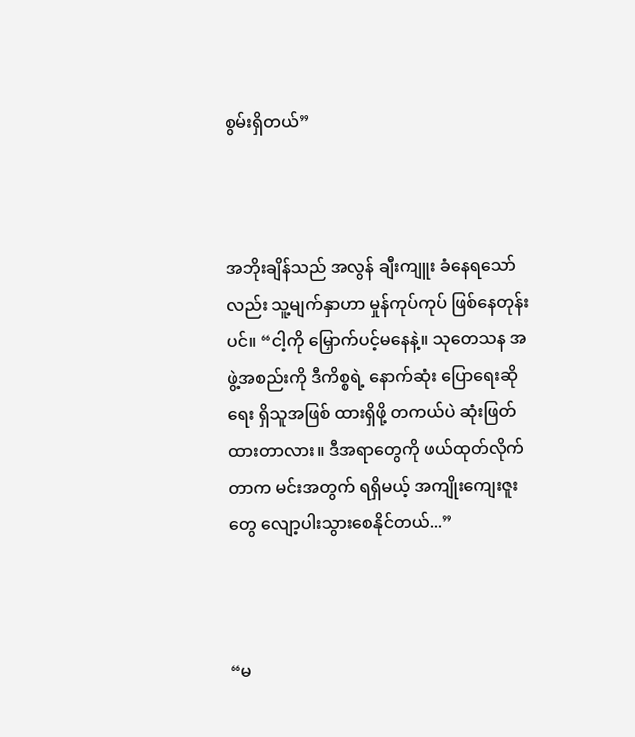စွမ်းရှိတယ်”



အဘိုးချိန်သည် အလွန် ချီးကျူး ခံနေရသော်လည်း သူ့မျက်နှာဟာ မှုန်ကုပ်ကုပ် ဖြစ်နေတုန်းပင်။ “ငါ့ကို မြှောက်ပင့်မနေနဲ့။ သုတေသန အဖွဲ့အစည်းကို ဒီကိစ္စရဲ့ နောက်ဆုံး ပြောရေးဆိုရေး ရှိသူအဖြစ် ထားရှိဖို့ တကယ်ပဲ ဆုံးဖြတ်ထားတာလား။ ဒီအရာတွေကို ဖယ်ထုတ်လိုက်တာက မင်းအတွက် ရရှိမယ့် အကျိုးကျေးဇူးတွေ လျော့ပါးသွားစေနိုင်တယ်...”



“မ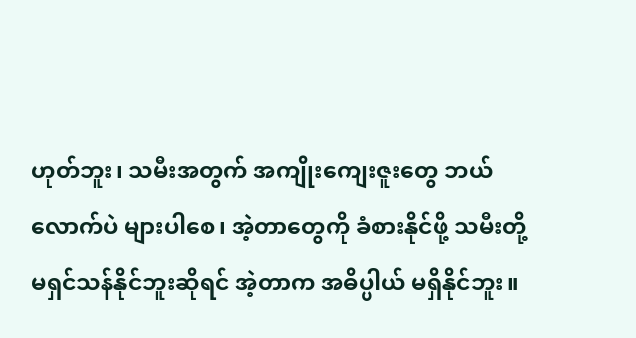ဟုတ်ဘူး၊ သမီးအတွက် အကျိုးကျေးဇူးတွေ ဘယ်လောက်ပဲ များပါစေ၊ အဲ့တာတွေကို ခံစားနိုင်ဖို့ သမီးတို့ မရှင်သန်နိုင်ဘူးဆိုရင် အဲ့တာက အဓိပ္ပါယ် မရှိနိုင်ဘူး။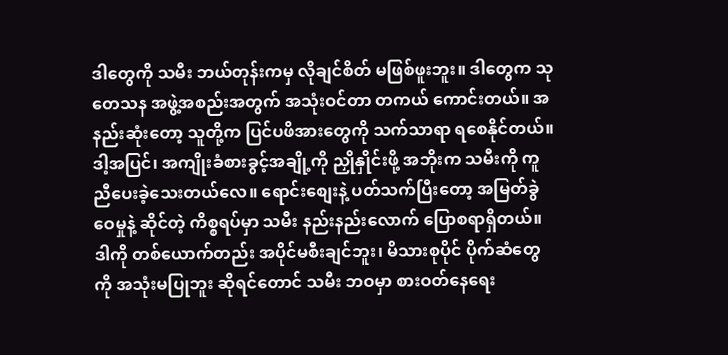ဒါတွေကို သမီး ဘယ်တုန်းကမှ လိုချင်စိတ် မဖြစ်ဖူးဘူး။ ဒါတွေက သုတေသန အဖွဲ့အစည်းအတွက် အသုံးဝင်တာ တကယ် ကောင်းတယ်။ အနည်းဆုံးတော့ သူတို့က ပြင်ပဖိအားတွေကို သက်သာရာ ရစေနိုင်တယ်။ ဒါ့အပြင်၊ အကျိုးခံစားခွင့်အချို့ကို ညှိုနှိုင်းဖို့ အဘိုးက သမီးကို ကူညီပေးခဲ့သေးတယ်လေ။ ရောင်းစျေးနဲ့ ပတ်သက်ပြီးတော့ အမြတ်ခွဲဝေမှုနဲ့ ဆိုင်တဲ့ ကိစ္စရပ်မှာ သမီး နည်းနည်းလောက် ပြောစရာရှိတယ်။ ဒါကို တစ်ယောက်တည်း အပိုင်မစီးချင်ဘူး၊ မိသားစုပိုင် ပိုက်ဆံတွေကို အသုံးမပြုဘူး ဆိုရင်တောင် သမီး ဘဝမှာ စားဝတ်နေရေး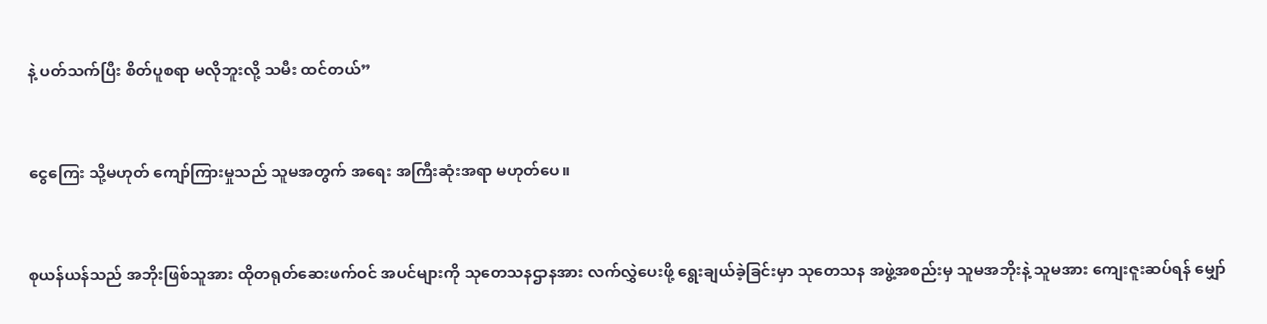နဲ့ ပတ်သက်ပြီး စိတ်ပူစရာ မလိုဘူးလို့ သမီး ထင်တယ်”



ငွေကြေး သို့မဟုတ် ကျော်ကြားမှုသည် သူမအတွက် အရေး အကြီးဆုံးအရာ မဟုတ်ပေ။



စုယန်ယန်သည် အဘိုးဖြစ်သူအား ထိုတရုတ်ဆေးဖက်ဝင် အပင်များကို သုတေသနဌာနအား လက်လွှဲပေးဖို့ ရွေးချယ်ခဲ့ခြင်းမှာ သုတေသန အဖွဲ့အစည်းမှ သူမအဘိုးနဲ့ သူမအား ကျေးဇူးဆပ်ရန် မျှော်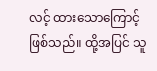လင့် ထားသောကြောင့် ဖြစ်သည်။ ထို့အပြင် သူ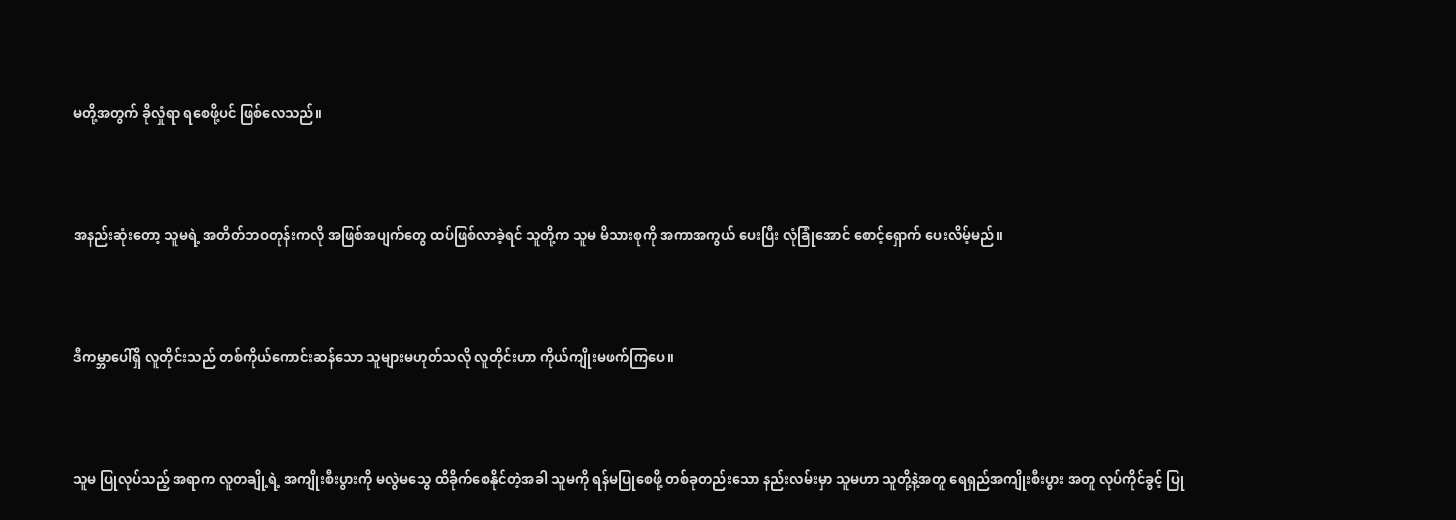မတို့အတွက် ခိုလှုံရာ ရစေဖို့ပင် ဖြစ်လေသည်။



အနည်းဆုံးတော့ သူမရဲ့ အတိတ်ဘဝတုန်းကလို အဖြစ်အပျက်တွေ ထပ်ဖြစ်လာခဲ့ရင် သူတို့က သူမ မိသားစုကို အကာအကွယ် ပေးပြီး လုံခြုံအောင် စောင့်ရှောက် ပေးလိမ့်မည်။



ဒီကမ္ဘာပေါ်ရှိ လူတိုင်းသည် တစ်ကိုယ်ကောင်းဆန်သော သူများမဟုတ်သလို လူတိုင်းဟာ ကိုယ်ကျိုးမဖက်ကြပေ။



သူမ ပြုလုပ်သည့် အရာက လူတချို့ရဲ့ အကျိုးစီးပွားကို မလွဲမသွေ ထိခိုက်စေနိုင်တဲ့အခါ သူမကို ရန်မပြုစေဖို့ တစ်ခုတည်းသော နည်းလမ်းမှာ သူမဟာ သူတို့နဲ့အတူ ရေရှည်အကျိုးစီးပွား အတူ လုပ်ကိုင်ခွင့် ပြု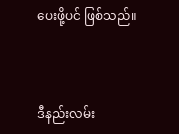ပေးဖို့ပင် ဖြစ်သည်။



ဒီနည်းလမ်း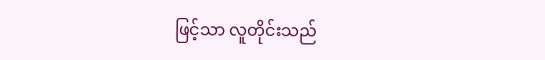ဖြင့်သာ လူတိုင်းသည်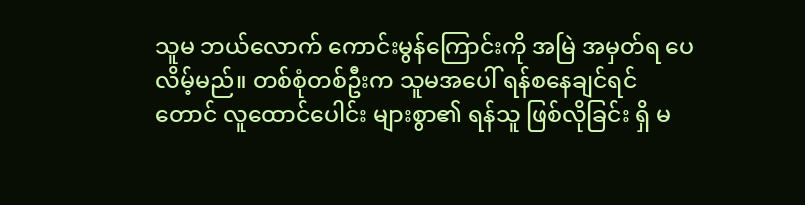သူမ ဘယ်လောက် ကောင်းမွန်ကြောင်းကို အမြဲ အမှတ်ရ ပေလိမ့်မည်။ တစ်စုံတစ်ဦးက သူမအပေါ် ရန်စနေချင်ရင်တောင် လူထောင်ပေါင်း များစွာ၏ ရန်သူ ဖြစ်လိုခြင်း ရှိ မ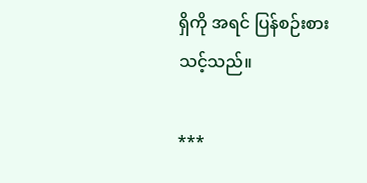ရှိကို အရင် ပြန်စဉ်းစားသင့်သည်။

***